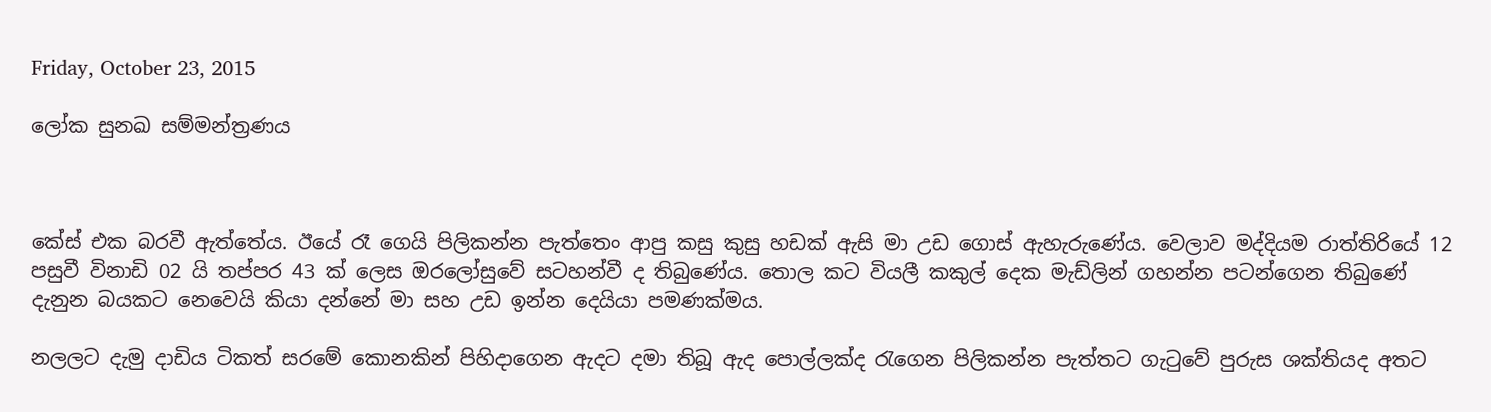Friday, October 23, 2015

ලෝක සුනඛ සම්මන්ත්‍රණය



කේස් එක බරවී ඇත්තේය. ඊයේ රෑ ගෙයි පිලිකන්න පැත්තෙං ආපු කසු කුසු හඩක් ඇසි මා උඩ ගොස් ඇහැරුණේය. වෙලාව මද්දියම රාත්තිරියේ 12 පසුවී විනාඩි 02 යි තප්පර 43 ක් ලෙස ඔරලෝසුවේ සටහන්වී ද තිබුණේය. තොල කට වියලී කකුල් දෙක මැඩ්ලින් ගහන්න පටන්ගෙන තිබුණේ දැනුන බයකට නෙවෙයි කියා දන්නේ මා සහ උඩ ඉන්න දෙයියා පමණක්මය.

නලලට දැමු දාඩිය ටිකත් සරමේ කොනකින් පිහිදාගෙන ඇදට දමා තිබූ ඇද පොල්ලක්ද රැගෙන පිලිකන්න පැත්තට ගැටුවේ පුරුස ශක්තියද අතට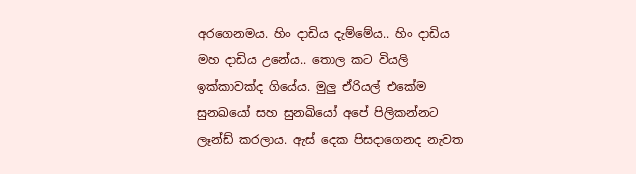අරගෙනමය. හිං දාඩිය දැම්මේය.. හිං දාඩිය මහ දාඩිය උනේය.. තොල කට වියලි ඉක්කාවක්ද ගියේය. මුලු ඒරියල් එකේම සුනඛයෝ සහ සුනඛියෝ අපේ පිලිකන්නට ලෑන්ඩ් කරලාය. ඇස් දෙක පිසදාගෙනද නැවත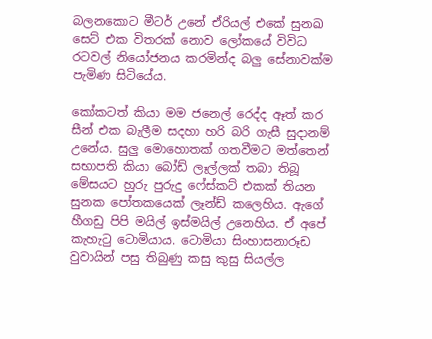බලනකොට මීටර් උනේ ඒරියල් එකේ සුනඛ සෙට් එක විතරක් නොව ලෝකයේ විවිධ රටවල් නියෝජනය කරමින්ද බලු සේනාවක්ම පැමිණ සිටියේය.

කෝකටත් කියා මම ජනෙල් රෙද්ද ඈත් කර සීන් එක බැලීම සදහා හරි බරි ගැසී සුදානම් උනේය. සුලු මොහොතක් ගතවීමට මත්තෙන් සභාපති කියා බෝඩ් ලෑල්ලක් තබා තිබූ මේසයට හුරු පුරුදු ෆේස්කට් එකක් තියන සුනක පෝතකයෙක් ලෑන්ඩ් කලෙහිය. ඇගේ හීගඩු පිපි මයිල් ඉස්මයිල් උනෙහිය. ඒ අපේ කැහැටු ටොමියාය. ටොමියා සිංහාසනාරූඩ වුවායින් පසු තිබුණු කසු කුසු සියල්ල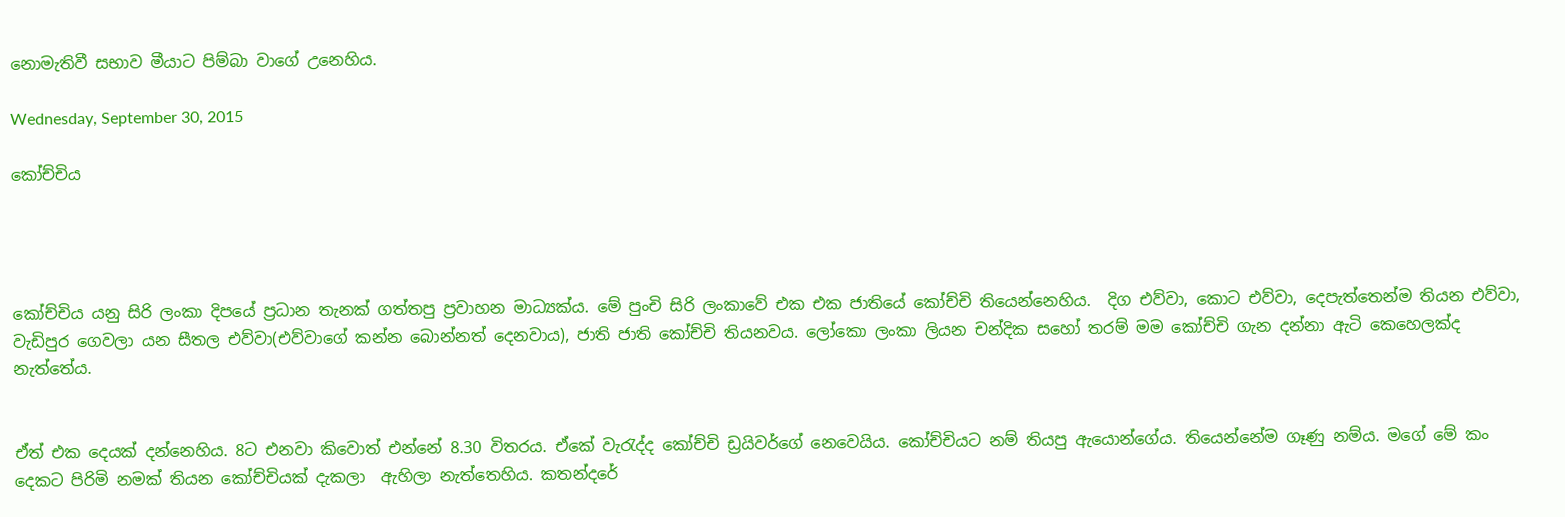නොමැතිවී සභාව මීයාට පිම්බා වාගේ උනෙහිය.

Wednesday, September 30, 2015

කෝච්චිය




කෝච්චිය යනු සිරි ලංකා දිපයේ ප්‍රධාන තැනක් ගත්තපු ප්‍රවාහන මාධ්‍යක්ය. මේ පුංචි සිරි ලංකාවේ එක එක ජාතියේ කෝච්චි තියෙන්නෙහිය.  දිග එව්වා, කොට එව්වා, දෙපැත්තෙන්ම තියන එව්වා, වැඩිපුර ගෙවලා යන සීතල එව්වා(එව්වාගේ කන්න බොන්නත් දෙනවාය), ජාති ජාති කෝච්චි තියනවය. ලෝකො ලංකා ලියන චන්දික සහෝ තරම් මම කෝච්චි ගැන දන්නා ඇටි කෙහෙලක්ද නැත්තේය.


ඒත් එක දෙයක් දන්නෙහිය. 8ට එනවා කිවොත් එන්නේ 8.30 විතරය. ඒකේ වැරැද්ද කෝච්චි ඩ්‍රයිවර්ගේ නෙවෙයිය. කෝච්චියට නම් තියපු ඇයොන්ගේය. තියෙන්නේම ගෑණු නම්ය. මගේ මේ කං දෙකට පිරිමි නමක් තියන කෝච්චියක් දැකලා  ඇහිලා නැත්තෙහිය. කතන්දරේ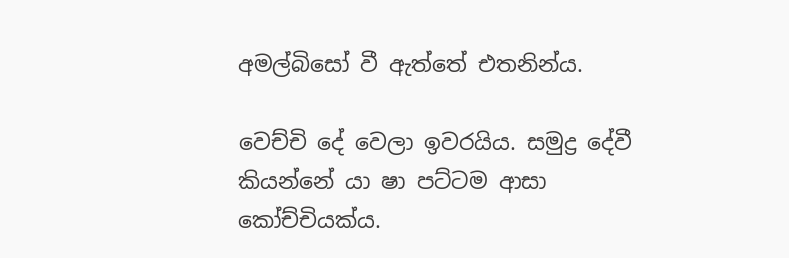අමල්බිසෝ වී ඇත්තේ එතනින්ය.

වෙච්චි දේ වෙලා ඉවරයිය. සමුද්‍ර දේවී කියන්නේ යා ෂා පට්ටම ආසා කෝච්චියක්ය.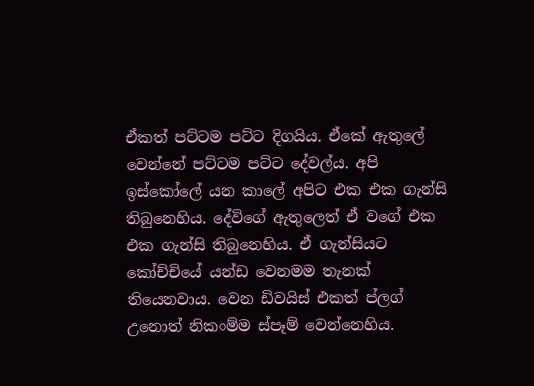ඒකත් පට්ටම පට්ට දිගයිය. ඒකේ ඇතුලේ වෙන්නේ පට්ටම පට්ට දේවල්ය. අපි ඉස්කෝලේ යන කාලේ අපිට එක එක ගැන්සි තිබුනෙහිය. දේවිගේ ඇතුලෙත් ඒ වගේ එක එක ගැන්සි තිබුනෙහිය. ඒ ගැන්සියට කෝච්චියේ යන්ඩ වෙනමම තැනක් තියෙනවාය. වෙන ඩිවයිස් එකත් ප්ලග් උනොත් නිකංම්ම ස්පෑම් වෙන්නෙහිය.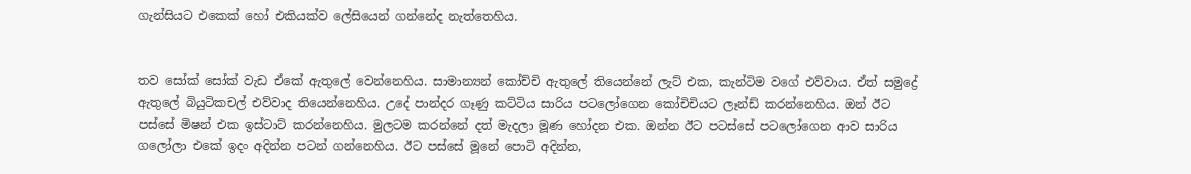ගැන්සියට එකෙක් හෝ එකියක්ව ලේසියෙන් ගන්නේද නැත්තෙහිය.


තව සෝක් සෝක් වැඩ ඒකේ ඇතුලේ වෙන්නෙහිය. සාමාන්‍යන් කෝච්චි ඇතුලේ තියෙන්නේ ලැට් එක, කැන්ටිම වගේ එව්වාය. ඒත් සමුද්‍රේ ඇතුලේ බියුටිකචල් එව්වාද තියෙන්නෙහිය. උදේ පාන්දර ගෑණු කට්ටිය සාරිය පටලෝගෙන කෝචිචියට ලෑන්ඩ් කරන්නෙහිය. ඔන් ඊට පස්සේ මිෂන් එක ඉස්ටාට් කරන්නෙහිය. මුලටම කරන්නේ දත් මැදලා මූණ හෝදන එක. ඔන්න ඊට පටස්සේ පටලෝගෙන ආව සාරිය ගලෝලා එකේ ඉදං අදින්න පටන් ගන්නෙහිය. ඊට පස්සේ මූනේ පොටි අදින්න,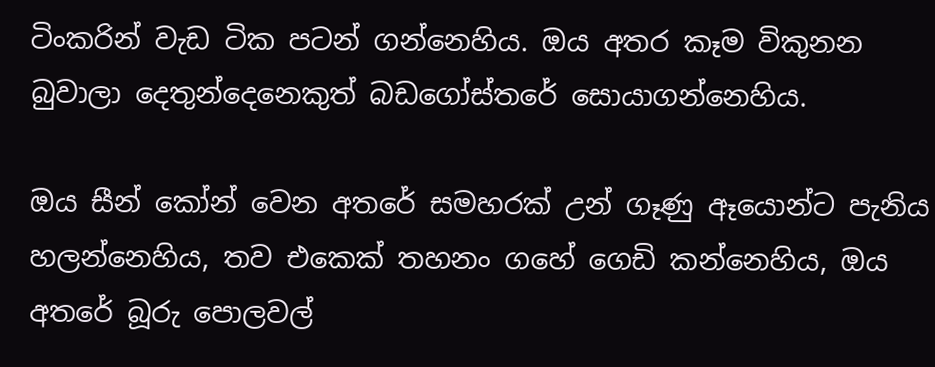ටිංකරින් වැඩ ටික පටන් ගන්නෙහිය. ඔය අතර කෑම විකුනන බුවාලා දෙතුන්දෙනෙකුත් බඩගෝස්තරේ සොයාගන්නෙහිය.

ඔය සීන් කෝන් වෙන අතරේ සමහරක් උන් ගෑණු ඈයොන්ට පැනිය හලන්නෙහිය, තව එකෙක් තහනං ගහේ ගෙඩි කන්නෙහිය, ඔය අතරේ බූරු පොලවල්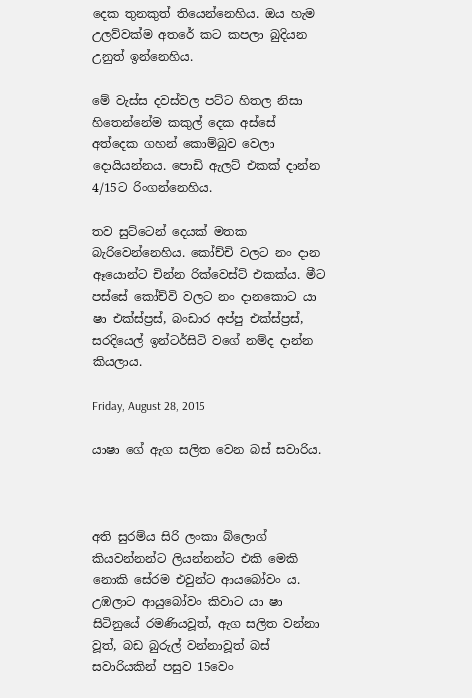දෙක තුනකුත් තියෙන්නෙහිය. ඔය හැම උලව්වක්ම අතරේ කට කපලා බුදියන උනුත් ඉන්නෙහිය.

මේ වැස්ස දවස්වල පට්ට හිතල නිසා හිතෙන්නේම කකුල් දෙක අස්සේ අත්දෙක ගහන් කොම්බුව වෙලා දොයියන්නය. පොඩි ඇලට් එකක් දාන්න 4/15ට රිංගන්නෙහිය.

තව සුට්ටෙන් දෙයක් මතක බැරිවෙන්නෙහිය. කෝච්චි වලට නං දාන ඈයොන්ට චින්න රික්වෙස්ට් එකක්ය. මීට පස්සේ කෝච්වි වලට නං දානකොට යා ෂා එක්ස්ප්‍රස්, බංඩාර අප්පු එක්ස්ප්‍රස්, සරදියෙල් ඉන්ටර්සිටි වගේ නම්ද දාන්න කියලාය.

Friday, August 28, 2015

යාෂා ගේ ඇග සලිත වෙන බස් සවාරිය.



අති සුරම්ය සිරි ලංකා බ්ලොග් කියවන්නන්ට ලියන්නන්ට එකි මෙකි නොකි සේරම එවුන්ට ආයබෝවං ය. උඹලාට ආයුබෝවං කිවාට යා ෂා සිටිනුයේ රමණියවූත්, ඇග සලිත වන්නා වූත්, බඩ බුරුල් වන්නාවූත් බස් සවාරියකින් පසුව 15වෙං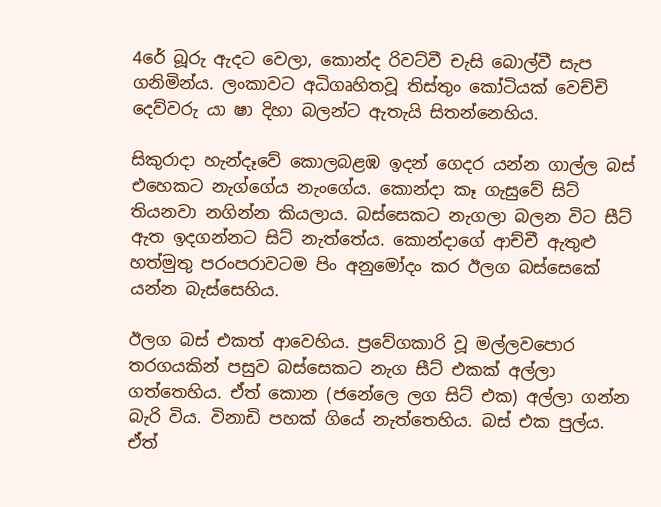4රේ බූරු ඇදට වෙලා, කොන්ද රිවට්වී චැසි බොල්වී සැප ගනිමින්ය. ලංකාවට අධිගෘහිතවූ තිස්තුං කෝටියක් වෙච්චි දෙව්වරු යා ෂා දිහා බලන්ට ඇතැයි සිතන්නෙහිය.

සිකුරාදා හැන්දෑවේ කොලබළඹ ඉදන් ගෙදර යන්න ගාල්ල බස් එහෙකට නැග්ගේය නැංගේය. කොන්දා කෑ ගැසුවේ සිට් තියනවා නගින්න කියලාය. බස්සෙකට නැගලා බලන විට සීට් ඇත ඉදගන්නට සිට් නැත්තේය. කොන්දාගේ ආච්චී ඇතුළු හත්මුතු පරංපරාවටම පිං අනුමෝදං කර ඊලග බස්සෙකේ යන්න බැස්සෙහිය.

ඊලග බස් එකත් ආවෙහිය. ප්‍රවේගකාරි වූ මල්ලවපොර තරගයකින් පසුව බස්සෙකට නැග සීට් එකක් අල්ලා ගත්තෙහිය. ඒත් කොන (ජනේලෙ ලග සිට් එක) අල්ලා ගන්න බැරි විය. විනාඩි පහක් ගියේ නැත්තෙහිය. බස් එක පුල්ය. ඒත්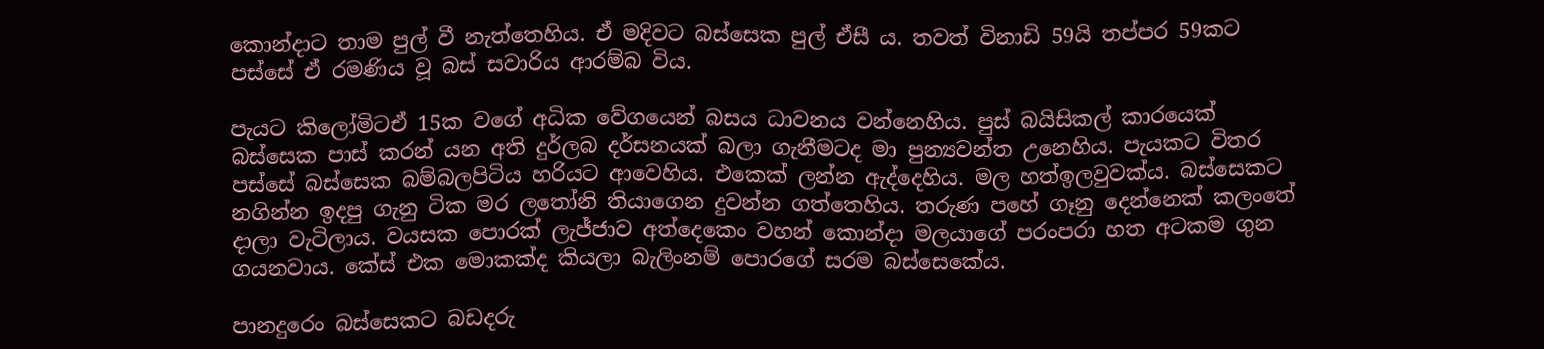කොන්දාට තාම පුල් වී නැත්තෙහිය. ඒ මදිවට බස්සෙක පුල් ඒසී ය. තවත් විනාඩි 59යි තප්පර 59කට පස්සේ ඒ රමණිය වූ බස් සවාරිය ආරම්බ විය.

පැයට කිලෝමිටඒ 15ක වගේ අධික වේගයෙන් බසය ධාවනය වන්නෙහිය. පුස් බයිසිකල් කාරයෙක් බස්සෙක පාස් කරන් යන අති දුර්ලබ දර්සනයක් බලා ගැනීමටද මා පුන්‍යවන්ත උනෙහිය. පැයකට විතර පස්සේ බස්සෙක බම්බලපිටිය හරියට ආවෙහිය. එකෙක් ලන්න ඇද්දෙහිය. මල හත්ඉලවුවක්ය. බස්සෙකට නගින්න ඉදපු ගැනු ටික මර ලතෝනි තියාගෙන දුවන්න ගත්තෙහිය. තරුණ පහේ ගෑනු දෙන්නෙක් කලංතේ දාලා වැටිලාය. වයසක පොරක් ලැජ්ජාව අත්දෙකෙං වහන් කොන්දා මලයාගේ පරංපරා හත අටකම ගුන ගයනවාය. කේස් එක මොකක්ද කියලා බැලිංනම් පොරගේ සරම බස්සෙකේය.

පානදුරෙං බස්සෙකට බඩදරු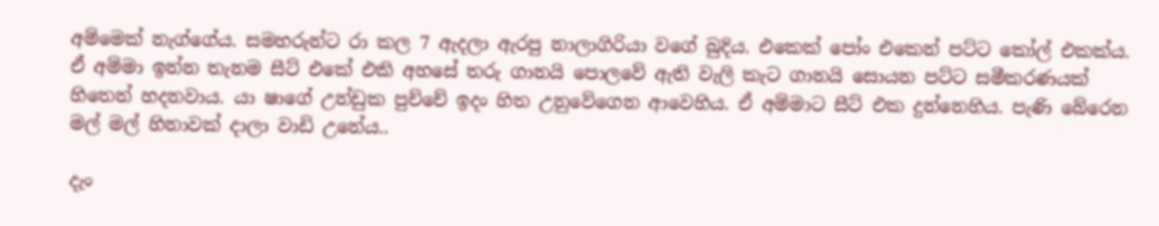අම්මෙක් නැග්ගේය. සමහරුන්ට රා කල 7 ඇදලා ඇරපු නාලාගිරියා වගේ බුදිය. එකෙක් පෝං එකෙන් පට්ට කෝල් එකක්ය. ඒ අම්මා ඉන්න තැනම සීට් එකේ එකි අහසේ තරු ගානයි පොලවේ ඇති වැලි කැට ගානයි සොයන පට්ට සමීකරණයක් හිතෙන් හදනවාය. යා ෂාගේ උන්ඩුක පුච්චේ ඉදං හිත උනුවේගෙන ආවෙහිය. ඒ අම්මාට සීට් එක දුන්නෙහිය. පැණි බේරෙන මල් මල් හිනාවක් දාලා වාඩි උනේය..

දැං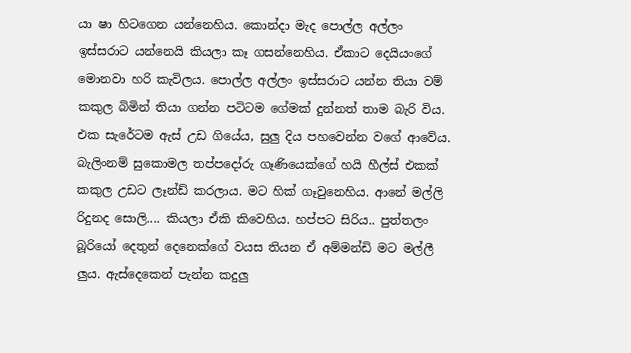යා ෂා හිටගෙන යන්නෙහිය. කොන්දා මැද පොල්ල අල්ලං ඉස්සරාට යන්නෙයි කියලා කෑ ගසන්නෙහිය. ඒකාට දෙයියංගේ මොනවා හරි කැවිලය. පොල්ල අල්ලං ඉස්සරාට යන්න තියා වම් කකුල බිමින් තියා ගන්න පටිටම ගේමක් දුන්නත් තාම බැරි විය. එක සැරේටම ඇස් උඩ ගියේය, සුලු දිය පහවෙන්න වගේ ආවේය. බැලිංනම් සුකොමල තප්පදෝරු ගෑණියෙක්ගේ හයි හීල්ස් එකක් කකුල උඩට ලෑන්ඩ් කරලාය. මට හික් ගෑවුනෙහිය. ආනේ මල්ලි රිදුනද සොලි.... කියලා ඒකි කිවෙහිය. හප්පට සිරිය.. පුත්තලං බූරියෝ දෙතුන් දෙනෙක්ගේ වයස තියන ඒ අම්මන්ඩි මට මල්ලී ලුය. ඇස්දෙකෙන් පැන්න කදුලු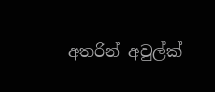අතරින් අවුල්ක්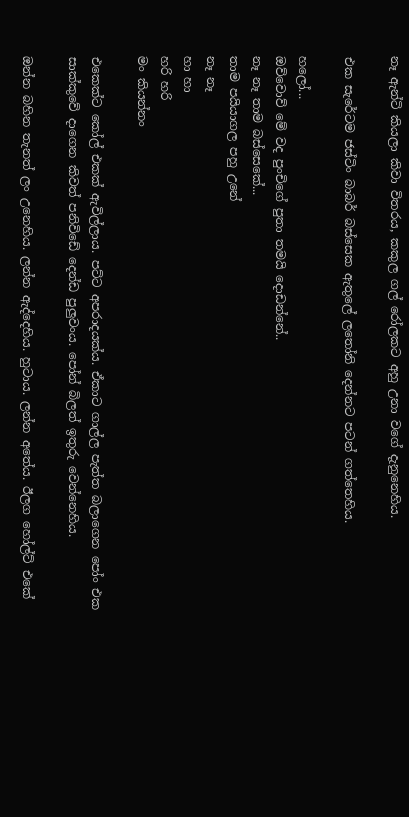නෑ ඇන්ටි කියලා කිවා විතරය, කකුල ගල් රෝලකට අහු උනා වගේ දැනුනෙහිය.

එක සැරේටම ජස්ටිං බාබර් බස්සෙක ඇතුලේ ලතෝනි දෙන්නට පටන් ගත්තෙහිය.

හලෝ...
ඔව්වොව් මේ වද පුංචිගේ පුතා තමයි දොඩන්නේ..
නෑ නෑ තාම බස්සෙකේ...
තාම පයියාගල පහු උනේ
නෑ නෑ
හා හා
හරි හරි
මං කියන්නං

එකෙක්ට කෝල් එකක් ඇවිල්ලාය. පට්ට අපරාදයක්ය. ඒකාට ගාල්ල පැත්ත බලාගෙන පෝං එක සාක්කුවේ දාගෙන කිවත් පනිවිඩේ දෙන්ඩ පුලුවංය. පෝන් බිලත් ඉතුරු වෙන්නෙහිය.

ඔන්න බහින තැනත් ලං උනෙහිය. ලන්න ඇද්දෙහිය. හුටාය. ලන්න අතේය. ඊලග හෝල්ට් එකේ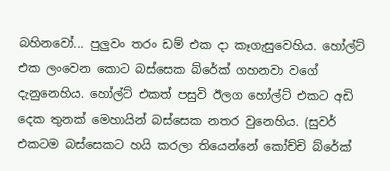බහිනවෝ... පුලුවං තරං ඩම් එක දා කෑගැසුවෙහිය. හෝල්ට් එක ලංවෙන කොට බස්සෙක බ්රේක් ගහනවා වගේ දැනුනෙහිය. හෝල්ට් එකත් පසුවි ඊලග හෝල්ට් එකට අඩි දෙක තුනක් මෙහායින් බස්සෙක නතර වුනෙහිය. (සුවර් එකටම බස්සෙකට හයි කරලා තියෙන්නේ කෝච්චි බ්රේක්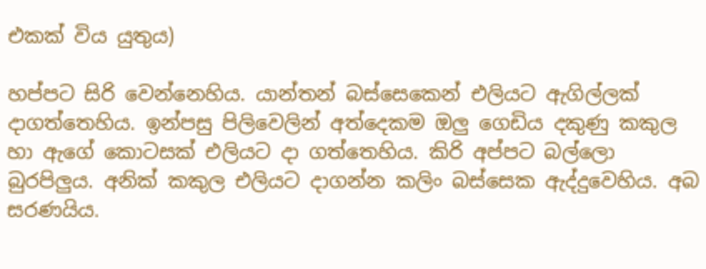එකක් විය යුතුය)

හප්පට සිරි වෙන්නෙහිය. යාන්තන් බස්සෙකෙන් එලියට ඇගිල්ලක් දාගත්තෙහිය. ඉන්පසු පිලිවෙලින් අත්දෙකම ඔලු ගෙඩිය දකුණු කකුල හා ඇගේ කොටසක් එලියට දා ගත්තෙහිය. කිරි අප්පට බල්ලො බුරපිලුය. අනික් කකුල එලියට දාගන්න කලිං බස්සෙක ඇද්දුවෙහිය. අබ සරණයිය.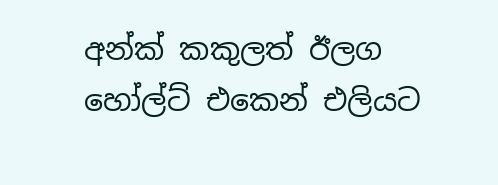අන්ක් කකුලත් ඊලග හෝල්ට් එකෙන් එලියට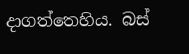දාගත්තෙහිය. බස්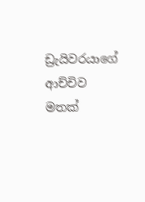ඩ්‍රැයිවරයාගේ ආච්චිව මතක්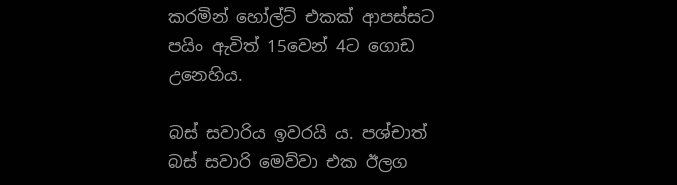කරමින් හෝල්ට් එකක් ආපස්සට පයිං ඇවිත් 15වෙන් 4ට ගොඩ උනෙහිය.

බස් සවාරිය ඉවරයි ය. පශ්චාත් බස් සවාරි මෙව්වා එක ඊලග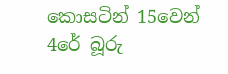කොසටින් 15වෙන් 4රේ බූරු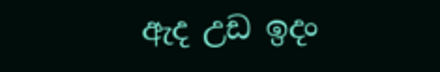ඇද උඩ ඉදං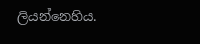ලියන්නෙහිය.